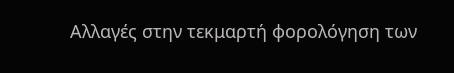Αλλαγές στην τεκμαρτή φορολόγηση των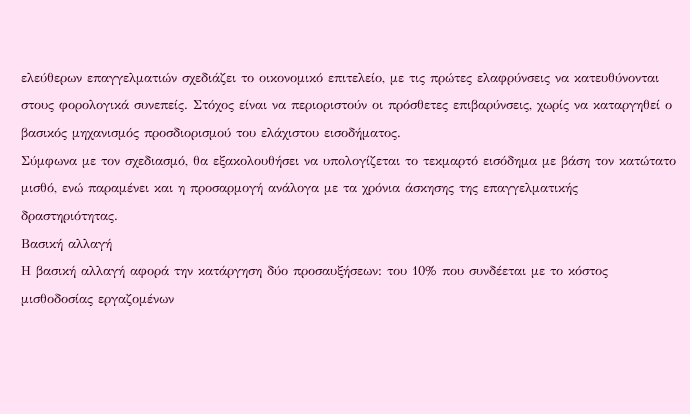ελεύθερων επαγγελματιών σχεδιάζει το οικονομικό επιτελείο, με τις πρώτες ελαφρύνσεις να κατευθύνονται στους φορολογικά συνεπείς. Στόχος είναι να περιοριστούν οι πρόσθετες επιβαρύνσεις, χωρίς να καταργηθεί ο βασικός μηχανισμός προσδιορισμού του ελάχιστου εισοδήματος.
Σύμφωνα με τον σχεδιασμό, θα εξακολουθήσει να υπολογίζεται το τεκμαρτό εισόδημα με βάση τον κατώτατο μισθό, ενώ παραμένει και η προσαρμογή ανάλογα με τα χρόνια άσκησης της επαγγελματικής δραστηριότητας.
Βασική αλλαγή
Η βασική αλλαγή αφορά την κατάργηση δύο προσαυξήσεων: του 10% που συνδέεται με το κόστος μισθοδοσίας εργαζομένων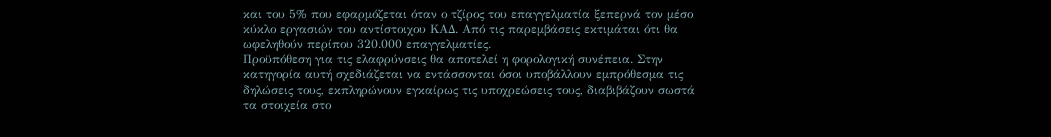και του 5% που εφαρμόζεται όταν ο τζίρος του επαγγελματία ξεπερνά τον μέσο κύκλο εργασιών του αντίστοιχου ΚΑΔ. Από τις παρεμβάσεις εκτιμάται ότι θα ωφεληθούν περίπου 320.000 επαγγελματίες.
Προϋπόθεση για τις ελαφρύνσεις θα αποτελεί η φορολογική συνέπεια. Στην κατηγορία αυτή σχεδιάζεται να εντάσσονται όσοι υποβάλλουν εμπρόθεσμα τις δηλώσεις τους, εκπληρώνουν εγκαίρως τις υποχρεώσεις τους, διαβιβάζουν σωστά τα στοιχεία στο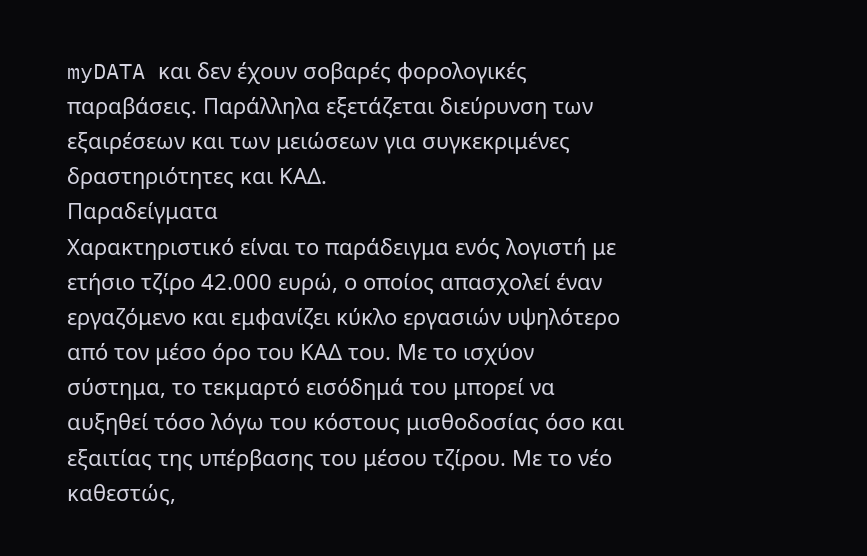myDATA και δεν έχουν σοβαρές φορολογικές παραβάσεις. Παράλληλα εξετάζεται διεύρυνση των εξαιρέσεων και των μειώσεων για συγκεκριμένες δραστηριότητες και ΚΑΔ.
Παραδείγματα
Χαρακτηριστικό είναι το παράδειγμα ενός λογιστή με ετήσιο τζίρο 42.000 ευρώ, ο οποίος απασχολεί έναν εργαζόμενο και εμφανίζει κύκλο εργασιών υψηλότερο από τον μέσο όρο του ΚΑΔ του. Με το ισχύον σύστημα, το τεκμαρτό εισόδημά του μπορεί να αυξηθεί τόσο λόγω του κόστους μισθοδοσίας όσο και εξαιτίας της υπέρβασης του μέσου τζίρου. Με το νέο καθεστώς,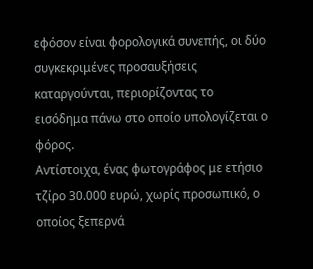εφόσον είναι φορολογικά συνεπής, οι δύο συγκεκριμένες προσαυξήσεις καταργούνται, περιορίζοντας το εισόδημα πάνω στο οποίο υπολογίζεται ο φόρος.
Αντίστοιχα, ένας φωτογράφος με ετήσιο τζίρο 30.000 ευρώ, χωρίς προσωπικό, ο οποίος ξεπερνά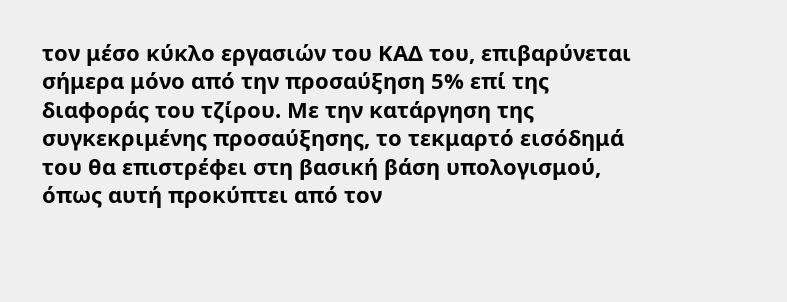τον μέσο κύκλο εργασιών του ΚΑΔ του, επιβαρύνεται σήμερα μόνο από την προσαύξηση 5% επί της διαφοράς του τζίρου. Με την κατάργηση της συγκεκριμένης προσαύξησης, το τεκμαρτό εισόδημά του θα επιστρέφει στη βασική βάση υπολογισμού, όπως αυτή προκύπτει από τον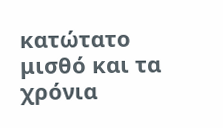κατώτατο μισθό και τα χρόνια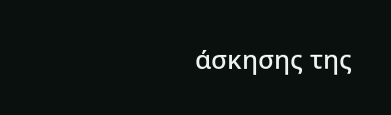άσκησης της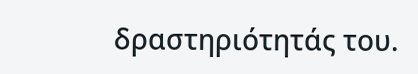δραστηριότητάς του.